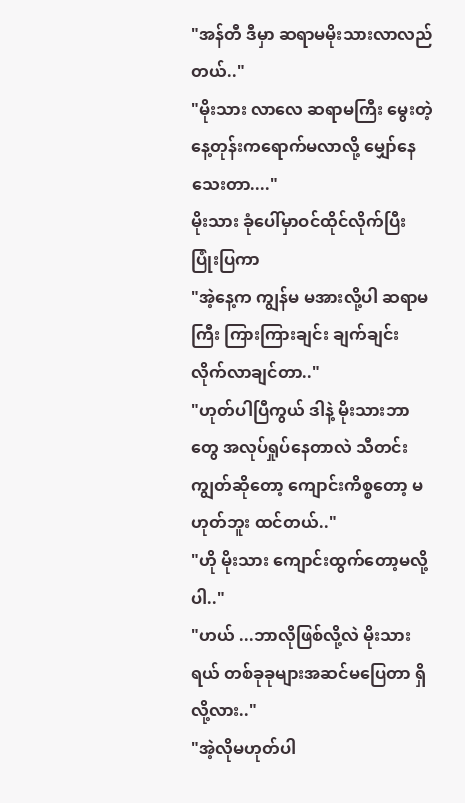"အန်တီ ဒီမှာ ဆရာမမိုးသားလာလည်တယ်.."
"မိုးသား လာလေ ဆရာမကြီး မွေးတဲ့နေ့တုန်းကရောက်မလာလို့ မျှော်နေသေးတာ...."
မိုးသား ခုံပေါ်မှာဝင်ထိုင်လိုက်ပြီး ပြုံးပြကာ
"အဲ့နေ့က ကျွန်မ မအားလို့ပါ ဆရာမကြီး ကြားကြားချင်း ချက်ချင်းလိုက်လာချင်တာ.."
"ဟုတ်ပါပြီကွယ် ဒါနဲ့ မိုးသားဘာတွေ အလုပ်ရှုပ်နေတာလဲ သီတင်းကျွတ်ဆိုတော့ ကျောင်းကိစ္စတော့ မဟုတ်ဘူး ထင်တယ်.."
"ဟို မိုးသား ကျောင်းထွက်တော့မလို့ပါ.."
"ဟယ် ...ဘာလိုဖြစ်လို့လဲ မိုးသားရယ် တစ်ခုခုများအဆင်မပြေတာ ရှိလို့လား.."
"အဲ့လိုမဟုတ်ပါ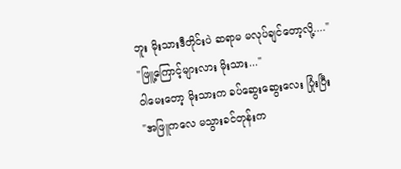ဘူး မိုးသားဒီတိုင်းပဲ ဆရာမ မလုပ်ချင်တော့လို့...."
"ဖြူ့ကြောင့်များလား မိုးသား..."
ဝါမေးတော့ မိုးသားက ခပ်ဆွေးဆွေးလေး ပြုံးပြီး
"အဖြူကလေ မသွားခင်တုန်းက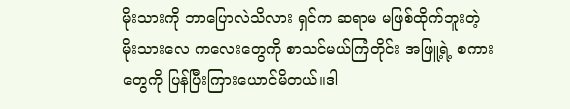မိုးသားကို ဘာပြောလဲသိလား ရှင်က ဆရာမ မဖြစ်ထိုက်ဘူးတဲ့ မိုးသားလေ ကလေးတွေကို စာသင်မယ်ကြံတိုင်း အဖြူ့ရဲ့ စကားတွေကို ပြန်ပြီးကြားယောင်မိတယ်။ဒါ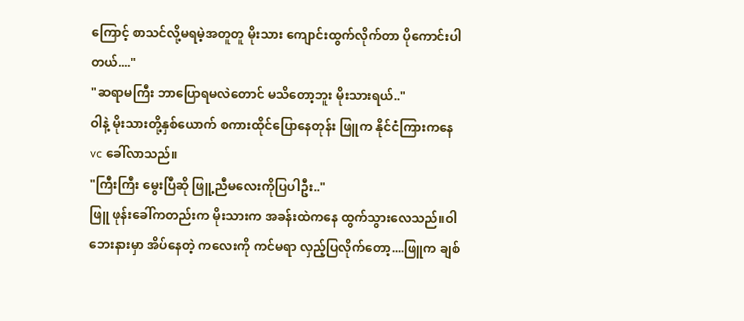ကြောင့် စာသင်လို့မရမဲ့အတူတူ မိုးသား ကျောင်းထွက်လိုက်တာ ပိုကောင်းပါတယ်...."
"ဆရာမကြီး ဘာပြောရမလဲတောင် မသိတော့ဘူး မိုးသားရယ်.."
ဝါနဲ့ မိုးသားတို့နှစ်ယောက် စကားထိုင်ပြောနေတုန်း ဖြူက နိုင်ငံကြားကနေ vc ခေါ်လာသည်။
"ကြီးကြီး မွေးပြီဆို ဖြူ့ညီမလေးကိုပြပါဦး.."
ဖြူ ဖုန်းခေါ်ကတည်းက မိုးသားက အခန်းထဲကနေ ထွက်သွားလေသည်။ဝါ ဘေးနားမှာ အိပ်နေတဲ့ ကလေးကို ကင်မရာ လှည့်ပြလိုက်တော့....ဖြူက ချစ်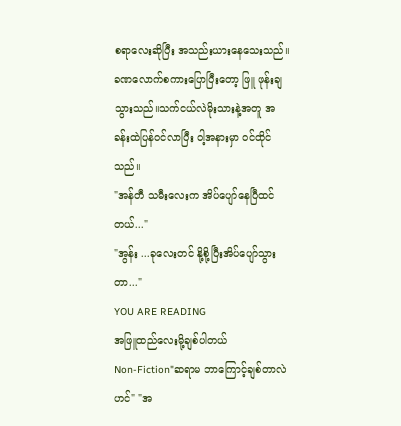စရာလေးဆိုပြီး အသည်းယားနေသေးသည်။
ခဏလောက်စကားပြောပြီးတော့ ဖြူ ဖုန်းချသွားသည်။သက်ငယ်လဲမိုးသားနဲ့အတူ အခန်းထဲပြန်ဝင်လာပြီး ဝါ့အနားမှာ ဝင်ထိုင်သည်။
"အန်တီ သမီးလေးက အိပ်ပျော်နေပြီထင်တယ်..."
"အွန်း ...ခုလေးတင် နို့စို့ပြီးအိပ်ပျော်သွားတာ..."
YOU ARE READING
အဖြူထည်လေးမို့ချစ်ပါတယ်
Non-Fiction"ဆရာမ ဘာကြောင့်ချစ်တာလဲဟင်" "အ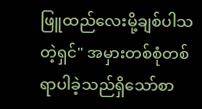ဖြူထည်လေးမို့ချစ်ပါသတဲ့ရှင်" အမှားတစ်စုံတစ်ရာပါခဲ့သည်ရှိသော်စာ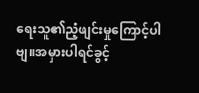ရေးသူ၏ညံ့ဖျင်းမှုကြောင့်ပါဗျ။အမှားပါရင်ခွင့်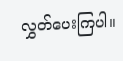လွှတ်ပေးကြပါ။